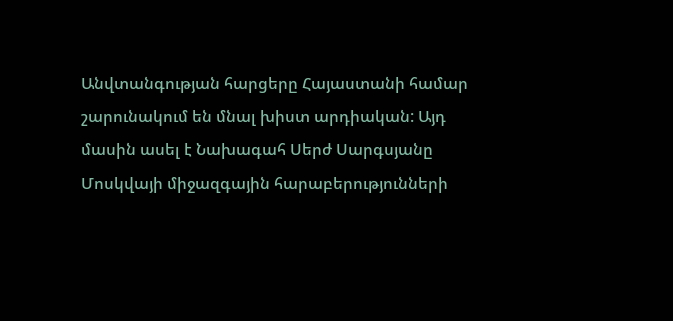Անվտանգության հարցերը Հայաստանի համար շարունակում են մնալ խիստ արդիական: Այդ մասին ասել է Նախագահ Սերժ Սարգսյանը Մոսկվայի միջազգային հարաբերությունների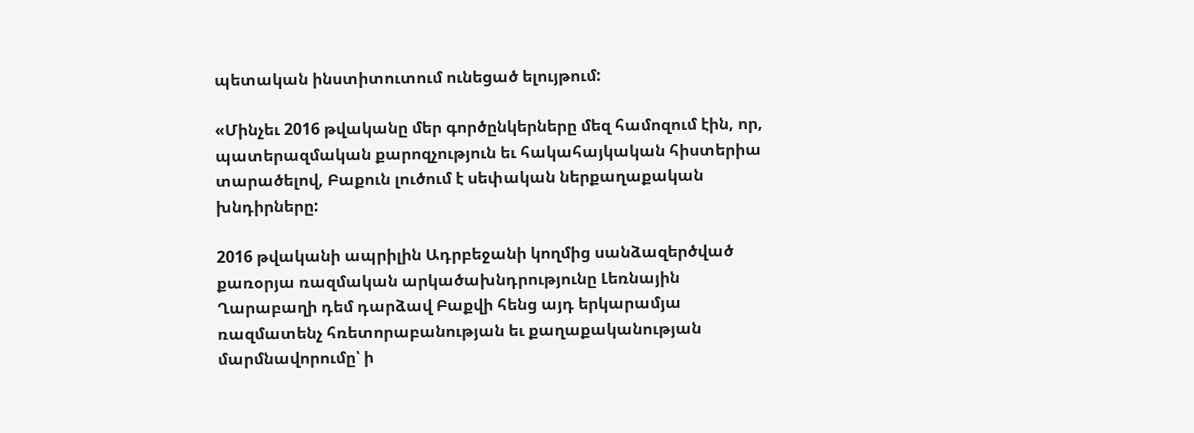պետական ինստիտուտում ունեցած ելույթում:

«Մինչեւ 2016 թվականը մեր գործընկերները մեզ համոզում էին, որ, պատերազմական քարոզչություն եւ հակահայկական հիստերիա տարածելով, Բաքուն լուծում է սեփական ներքաղաքական խնդիրները:

2016 թվականի ապրիլին Ադրբեջանի կողմից սանձազերծված քառօրյա ռազմական արկածախնդրությունը Լեռնային Ղարաբաղի դեմ դարձավ Բաքվի հենց այդ երկարամյա ռազմատենչ հռետորաբանության եւ քաղաքականության մարմնավորումը՝ ի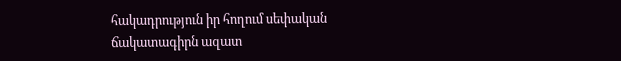հակադրություն իր հողում սեփական ճակատագիրն ազատ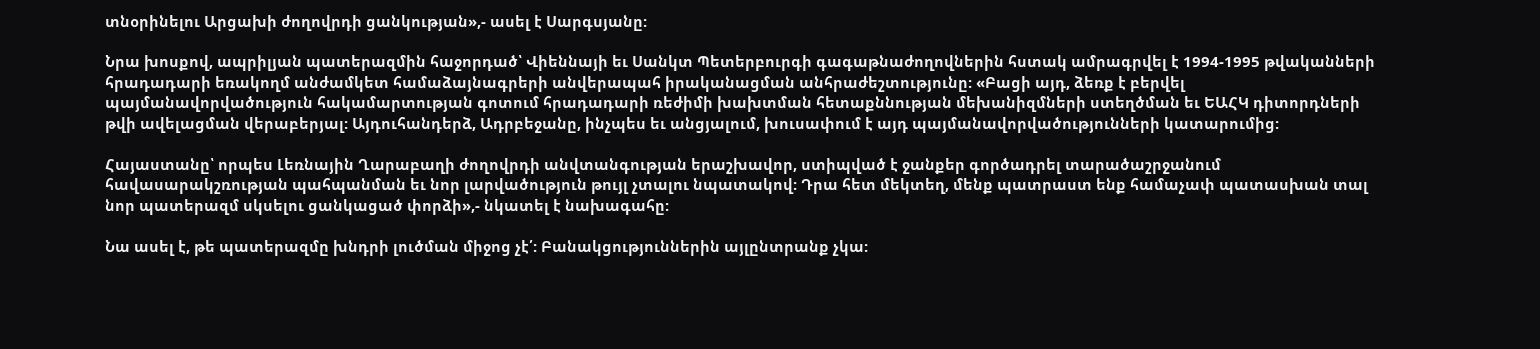տնօրինելու Արցախի ժողովրդի ցանկության»,- ասել է Սարգսյանը:

Նրա խոսքով, ապրիլյան պատերազմին հաջորդած՝ Վիեննայի եւ Սանկտ Պետերբուրգի գագաթնաժողովներին հստակ ամրագրվել է 1994-1995 թվականների հրադադարի եռակողմ անժամկետ համաձայնագրերի անվերապահ իրականացման անհրաժեշտությունը: «Բացի այդ, ձեռք է բերվել պայմանավորվածություն հակամարտության գոտում հրադադարի ռեժիմի խախտման հետաքննության մեխանիզմների ստեղծման եւ ԵԱՀԿ դիտորդների թվի ավելացման վերաբերյալ: Այդուհանդերձ, Ադրբեջանը, ինչպես եւ անցյալում, խուսափում է այդ պայմանավորվածությունների կատարումից:

Հայաստանը՝ որպես Լեռնային Ղարաբաղի ժողովրդի անվտանգության երաշխավոր, ստիպված է ջանքեր գործադրել տարածաշրջանում հավասարակշռության պահպանման եւ նոր լարվածություն թույլ չտալու նպատակով: Դրա հետ մեկտեղ, մենք պատրաստ ենք համաչափ պատասխան տալ նոր պատերազմ սկսելու ցանկացած փորձի»,- նկատել է նախագահը:

Նա ասել է, թե պատերազմը խնդրի լուծման միջոց չէ՛: Բանակցություններին այլընտրանք չկա: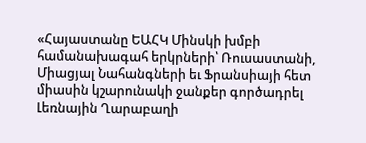«Հայաստանը ԵԱՀԿ Մինսկի խմբի համանախագահ երկրների՝ Ռուսաստանի, Միացյալ Նահանգների եւ Ֆրանսիայի հետ միասին կշարունակի ջանքեր գործադրել Լեռնային Ղարաբաղի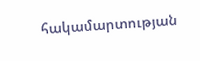հակամարտության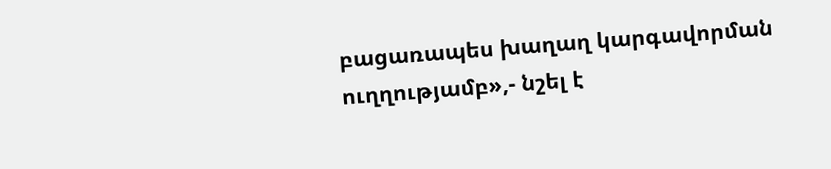բացառապես խաղաղ կարգավորման ուղղությամբ»,- նշել է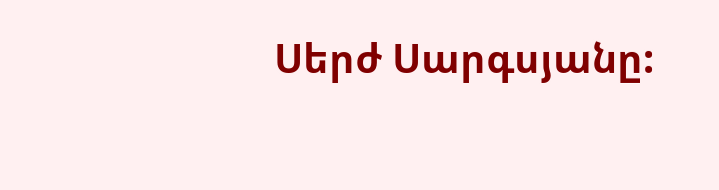Սերժ Սարգսյանը: